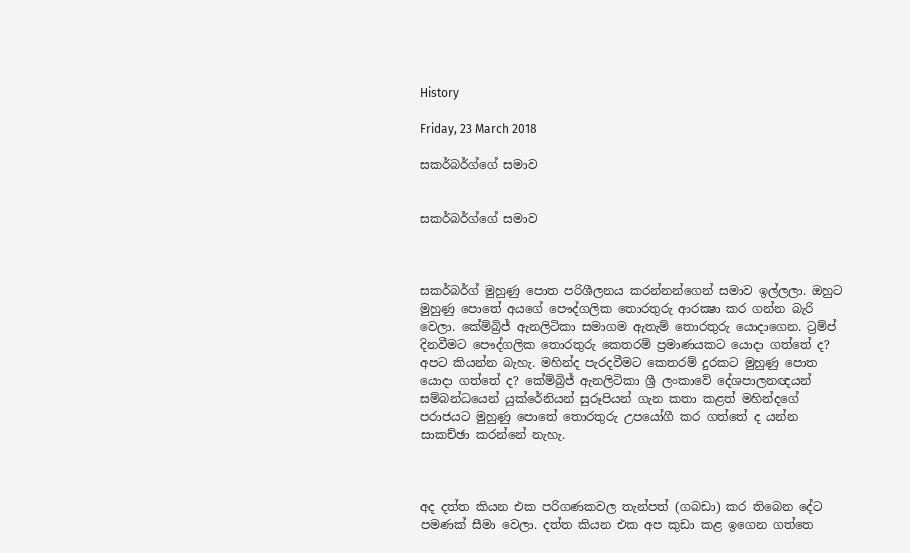History

Friday, 23 March 2018

සකර්බර්ග්ගේ සමාව


සකර්බර්ග්ගේ සමාව



සකර්බර්ග් මුහුණු පොත පරිශීලනය කරන්නන්ගෙන් සමාව ඉල්ලලා. ඔහුට මුහුණු පොතේ අයගේ පෞද්ගලික තොරතුරු ආරක්‍ෂා කර ගන්න බැරි වෙලා. කේම්බ්‍රිජ් ඇනලිටිකා සමාගම ඇතැම් තොරතුරු යොදාගෙන. ට්‍රම්ප් දිනවීමට පෞද්ගලික තොරතුරු කෙතරම් ප්‍රමාණයකට යොදා ගත්තේ ද? අපට කියන්න බැහැ. මහින්ද පැරදවීමට කෙතරම් දුරකට මුහුණු පොත යොදා ගත්තේ ද? කේම්බ්‍රිජ් ඇනලිටිකා ශ්‍රී ලංකාවේ දේශපාලනඥයන් සම්බන්ධයෙන් යුක්රේනියන් සුරූපියන් ගැන කතා කළත් මහින්දගේ පරාජයට මුහුණු පොතේ තොරතුරු උපයෝගී කර ගත්තේ ද යන්න සාකච්ඡා කරන්නේ නැහැ.



අද දත්ත කියන එක පරිගණකවල තැන්පත් (ගබඩා) කර තිබෙන දේට පමණක් සීමා වෙලා. දත්ත කියන එක අප කුඩා කළ ඉගෙන ගත්තෙ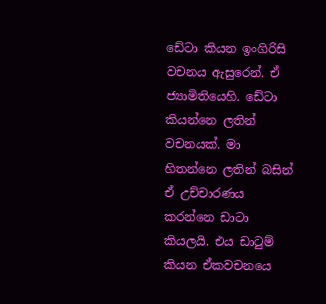ඩේටා කියන ඉංගිරිසි වචනය ඇසුරෙන්. ඒ ජ්‍යාමිතියෙහි. ඩේටා කියන්නෙ ලතින් වචනයක්. මා හිතන්නෙ ලතින් බසින් ඒ උච්චාරණය කරන්නෙ ඩාටා කියලයි. එය ඩාටුම් කියන ඒකවචනයෙ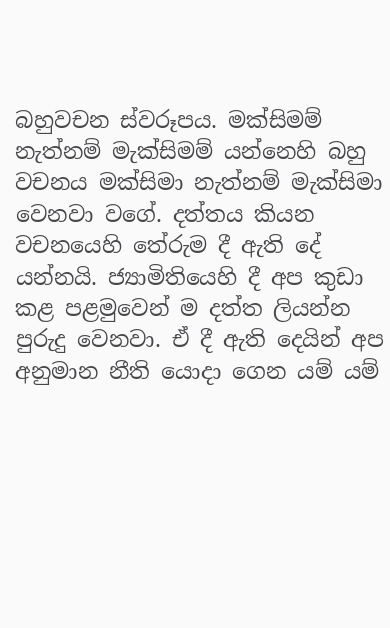බහුවචන ස්වරූපය. මක්සිමම් නැත්නම් මැක්සිමම් යන්නෙහි බහු වචනය මක්සිමා නැත්නම් මැක්සිමා වෙනවා වගේ. දත්තය කියන වචනයෙහි තේරුම දී ඇති දේ යන්නයි. ජ්‍යාමිතියෙහි දී අප කුඩා කළ පළමුවෙන් ම දත්ත ලියන්න පුරුදු වෙනවා. ඒ දී ඇති දෙයින් අප අනුමාන නීති යොදා ගෙන යම් යම්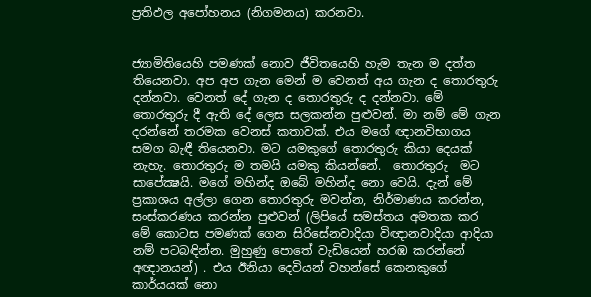ප්‍රතිඵල අපෝහනය (නිගමනය) කරනවා.


ජ්‍යාමිතියෙහි පමණක් නොව ජීවිතයෙහි හැම තැන ම දත්ත තියෙනවා. අප අප ගැන මෙන් ම වෙනත් අය ගැන ද තොරතුරු දන්නවා. වෙනත් දේ ගැන ද තොරතුරු ද දන්නවා. මේ තොරතුරු දී ඇති දේ ලෙස සලකන්න පුළුවන්. මා නම් මේ ගැන දරන්නේ තරමක වෙනස් කතාවක්. එය මගේ ඥානවිභාගය සමග බැඳී තියෙනවා. මට යමකුගේ තොරතුරු කියා දෙයක් නැහැ. තොරතුරු ම තමයි යමකු කියන්නේ.  තොරතුරු  මට සාපේක්‍ෂයි. මගේ මහින්ද ඔබේ මහින්ද නො වෙයි. දැන් මේ ප්‍රකාශය අල්ලා ගෙන තොරතුරු මවන්න, නිර්මාණය කරන්න, සංස්කරණය කරන්න පුළුවන් (ලිපියේ සමස්තය අමතක කර මේ කොටස පමණක් ගෙන සිරිසේනවාදියා විඥානවාදියා ආදියා නම් පටබඳින්න. මුහුණු පොතේ වැඩියෙන් හරඹ කරන්නේ  අඥානයන්) . එය ඊනියා දෙවියන් වහන්සේ කෙනකුගේ කාර්යයක් නො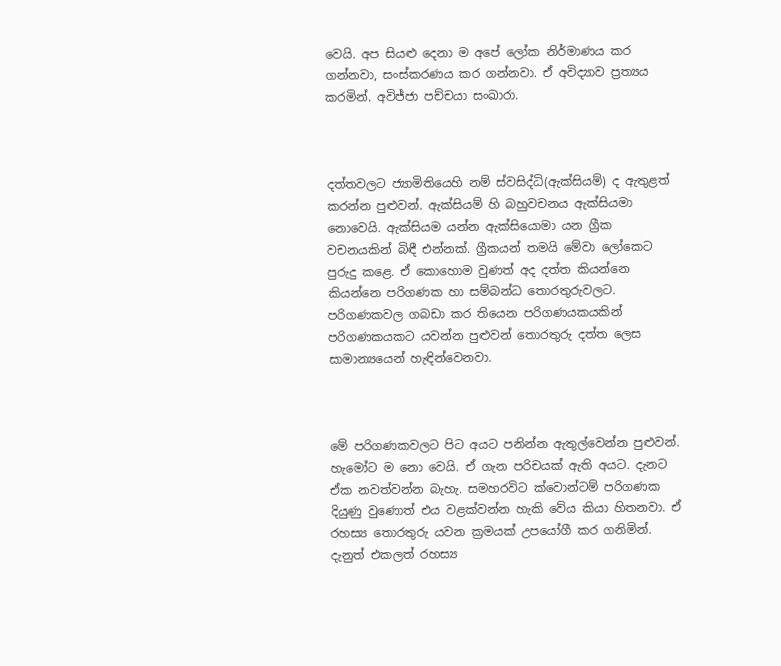වෙයි. අප සියළු දෙනා ම අපේ ලෝක නිර්මාණය කර ගන්නවා, සංස්කරණය කර ගන්නවා. ඒ අවිද්‍යාව ප්‍රත්‍යය කරමින්. අවිජ්ජා පච්චයා සංඛාරා.



දත්තවලට ජ්‍යාමිතියෙහි නම් ස්වසිද්ධි(ඇක්සියම්) ද ඇතුළත් කරන්න පුළුවන්. ඇක්සියම් හි බහුවචනය ඇක්සියමා නොවෙයි. ඇක්සියම යන්න ඇක්සියොමා යන ග්‍රීක වචනයකින් බිඳී එන්නක්. ග්‍රීකයන් තමයි මේවා ලෝකෙට පුරුදු කළෙ. ඒ කොහොම වුණත් අද දත්ත කියන්නෙ කියන්නෙ පරිගණක හා සම්බන්ධ තොරතුරුවලට. පරිගණකවල ගබඩා කර තියෙන පරිගණයකයකින් පරිගණකයකට යවන්න පුළුවන් තොරතුරු දත්ත ලෙස සාමාන්‍යයෙන් හැඳින්වෙනවා.



මේ පරිගණකවලට පිට අයට පනින්න ඇතුල්වෙන්න පුළුවන්. හැමෝට ම නො වෙයි. ඒ ගැන පරිචයක් ඇති අයට. දැනට ඒක නවත්වන්න බැහැ. සමහරවිට ක්වොන්ටම් පරිගණක දියුණු වුණොත් එය වළක්වන්න හැකි වේය කියා හිතනවා. ඒ රහස්‍ය තොරතුරු යවන ක්‍රමයක් උපයෝගී කර ගනිමින්. දැනුත් එකලත් රහස්‍ය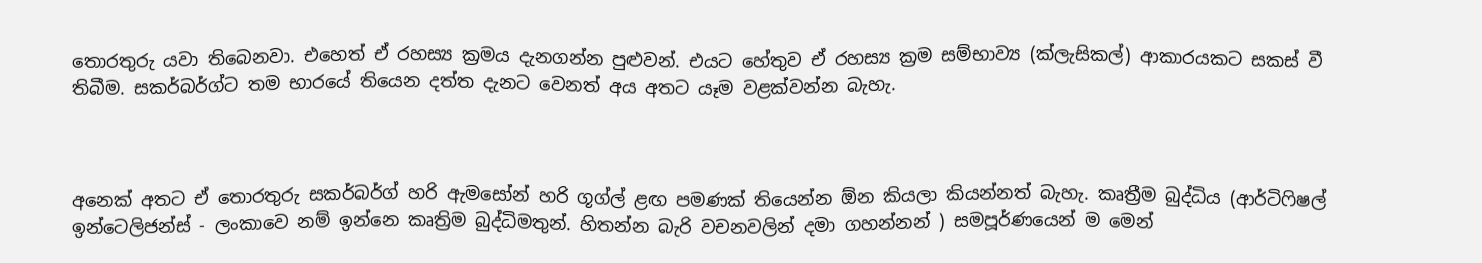තොරතුරු යවා තිබෙනවා. එහෙත් ඒ රහස්‍ය ක්‍රමය දැනගන්න පුළුවන්. එයට හේතුව ඒ රහස්‍ය ක්‍රම සම්භාව්‍ය (ක්ලැසිකල්) ආකාරයකට සකස් වී තිබීම. සකර්බර්ග්ට තම භාරයේ තියෙන දත්ත දැනට වෙනත් අය අතට යෑම වළක්වන්න බැහැ.



අනෙක් අතට ඒ තොරතුරු සකර්බර්ග් හරි ඇමසෝන් හරි ගූග්ල් ළඟ පමණක් තියෙන්න ඕන කියලා කියන්නත් බැහැ. කෘත්‍රීම බුද්ධිය (ආර්ටිෆිෂල් ඉන්ටෙලිජන්ස් - ලංකාවෙ නම් ඉන්නෙ කෘත්‍රිම බුද්ධිමතුන්. හිතන්න බැරි වචනවලින් දමා ගහන්නන් ) සමපූර්ණයෙන් ම මෙන්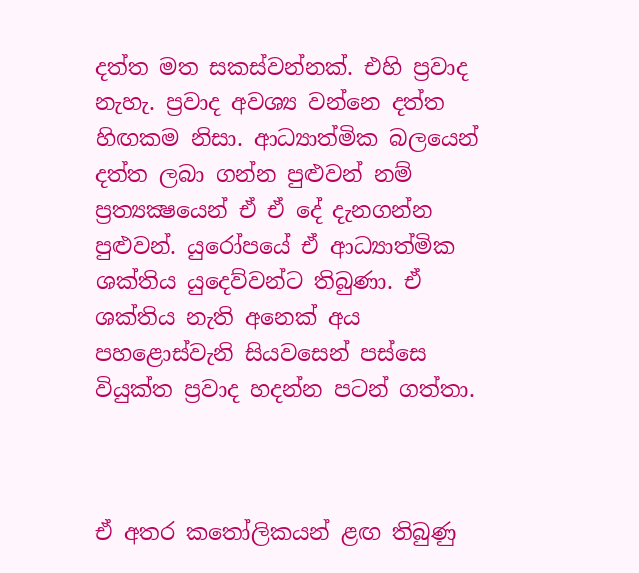දත්ත මත සකස්වන්නක්. එහි ප්‍රවාද නැහැ. ප්‍රවාද අවශ්‍ය වන්නෙ දත්ත හිඟකම නිසා. ආධ්‍යාත්මික බලයෙන් දත්ත ලබා ගන්න පුළුවන් නම් ප්‍රත්‍යක්‍ෂයෙන් ඒ ඒ දේ දැනගන්න පුළුවන්. යුරෝපයේ ඒ ආධ්‍යාත්මික ශක්තිය යුදෙව්වන්ට තිබුණා. ඒ ශක්තිය නැති අනෙක් අය පහළොස්වැනි සියවසෙන් පස්සෙ වියුක්ත ප්‍රවාද හදන්න පටන් ගත්තා.



ඒ අතර කතෝලිකයන් ළඟ තිබුණු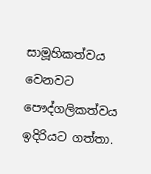සාමූහිකත්වය වෙනවට පෞද්ගලිකත්වය ඉදිරියට ගත්තා.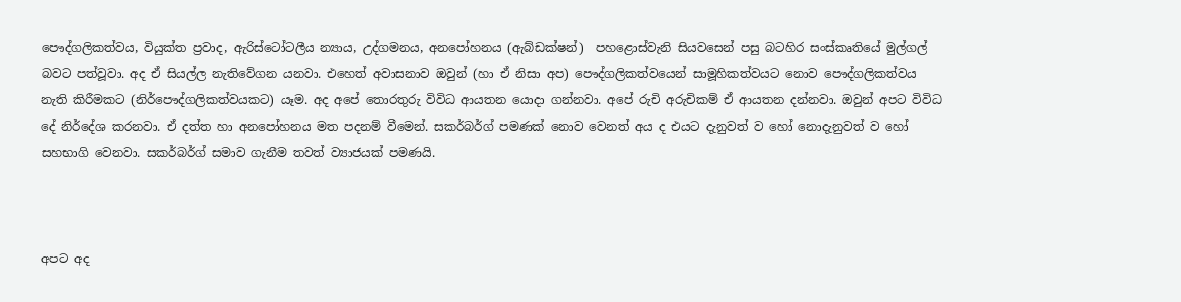පෞද්ගලිකත්වය, වියුක්ත ප්‍රවාද, ඇරිස්ටෝටලීය න්‍යාය, උද්ගමනය, අනපෝහනය (ඇබ්ඩක්ෂන්)  පහළොස්වැනි සියවසෙන් පසු බටහිර සංස්කෘතියේ මුල්ගල් බවට පත්වූවා. අද ඒ සියල්ල නැතිවේගන යනවා. එහෙත් අවාසනාව ඔවුන් (හා ඒ නිසා අප) පෞද්ගලිකත්වයෙන් සාමූහිකත්වයට නොව පෞද්ගලිකත්වය නැති කිරීමකට (නිර්පෞද්ගලිකත්වයකට) යෑම. අද අපේ තොරතුරු විවිධ ආයතන යොදා ගන්නවා. අපේ රුචි අරුචිකම් ඒ ආයතන දන්නවා. ඔවුන් අපට විවිධ දේ නිර්දේශ කරනවා. ඒ දත්ත හා අනපෝහනය මත පදනම් වීමෙන්. සකර්බර්ග් පමණක් නොව වෙනත් අය ද එයට දැනුවත් ව හෝ නොදැනුවත් ව හෝ සහභාගි වෙනවා. සකර්බර්ග් සමාව ගැනීම තවත් ව්‍යාජයක් පමණයි.



අපට අද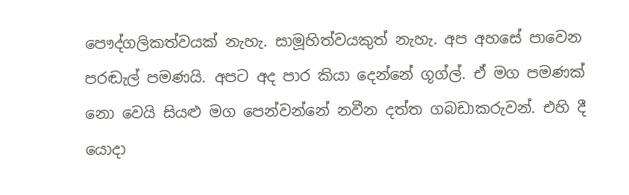පෞද්ගලිකත්වයක් නැහැ. සාමූහිත්වයකුත් නැහැ. අප අහසේ පාවෙන පරඬැල් පමණයි. අපට අද පාර කියා දෙන්නේ ගූග්ල්. ඒ මග පමණක් නො වෙයි සියළු මග පෙන්වන්නේ නවීන දත්ත ගබඩාකරුවන්. එහි දී යොදා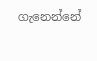ගැනෙන්නේ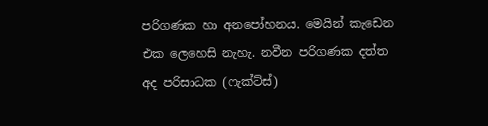පරිගණක හා අනපෝහනය. මෙයින් කැඩෙන එක ලෙහෙසි නැහැ. නවීන පරිගණක දත්ත අද පරිසාධක (ෆැක්ට්ස්)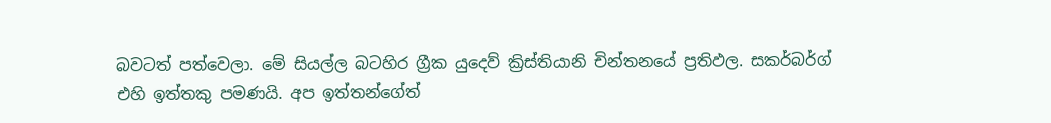බවටත් පත්වෙලා. මේ සියල්ල බටහිර ග්‍රීක යුදෙව් ක්‍රිස්තියානි චින්තනයේ ප්‍රතිඵල. සකර්බර්ග් එහි ඉත්තකු පමණයි. අප ඉත්තන්ගේත්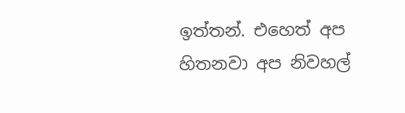ඉත්තන්. එහෙත් අප හිතනවා අප නිවහල්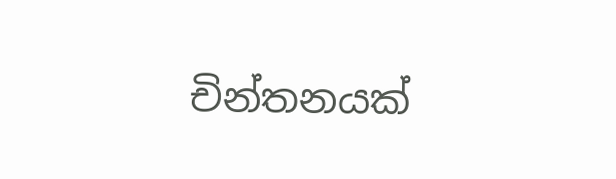චින්තනයක්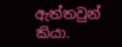ඇත්තවුන් කියා.